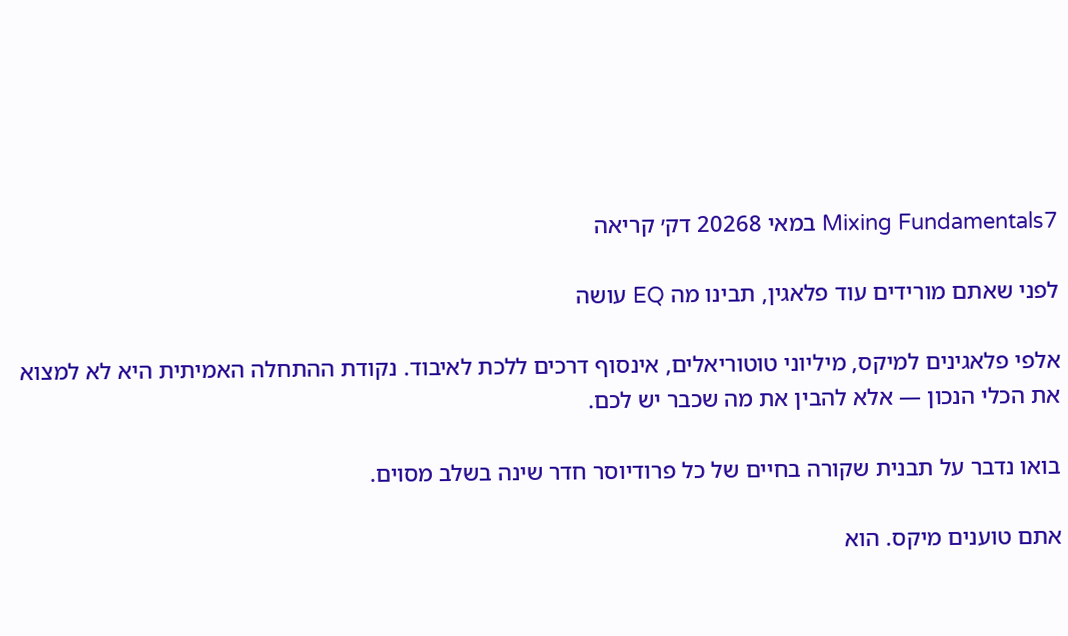Mixing Fundamentals7 במאי 20268 דק׳ קריאה

לפני שאתם מורידים עוד פלאגין, תבינו מה EQ עושה

אלפי פלאגינים למיקס, מיליוני טוטוריאלים, אינסוף דרכים ללכת לאיבוד. נקודת ההתחלה האמיתית היא לא למצוא את הכלי הנכון — אלא להבין את מה שכבר יש לכם.

בואו נדבר על תבנית שקורה בחיים של כל פרודיוסר חדר שינה בשלב מסוים.

אתם טוענים מיקס. הוא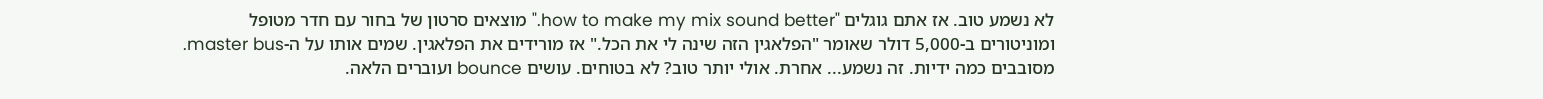לא נשמע טוב. אז אתם גוגלים "how to make my mix sound better." מוצאים סרטון של בחור עם חדר מטופל ומוניטורים ב-5,000 דולר שאומר "הפלאגין הזה שינה לי את הכל." אז מורידים את הפלאגין. שמים אותו על ה-master bus. מסובבים כמה ידיות. זה נשמע... אחרת. אולי יותר טוב? לא בטוחים. עושים bounce ועוברים הלאה.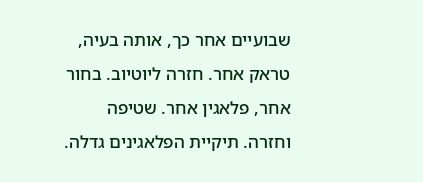שבועיים אחר כך, אותה בעיה, טראק אחר. חזרה ליוטיוב. בחור אחר, פלאגין אחר. שטיפה וחזרה. תיקיית הפלאגינים גדלה.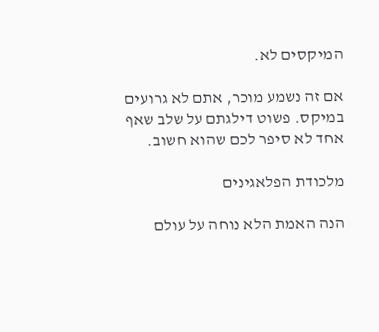המיקסים לא.

אם זה נשמע מוכר, אתם לא גרועים במיקס. פשוט דילגתם על שלב שאף אחד לא סיפר לכם שהוא חשוב.

מלכודת הפלאגינים

הנה האמת הלא נוחה על עולם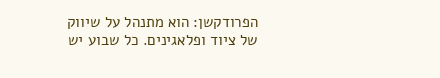הפרודקשן: הוא מתנהל על שיווק של ציוד ופלאגינים. כל שבוע יש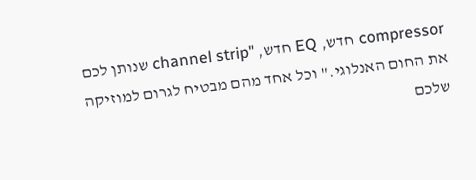compressor חדש, EQ חדש, "channel strip שנותן לכם את החום האנלוגי." וכל אחד מהם מבטיח לגרום למוזיקה שלכם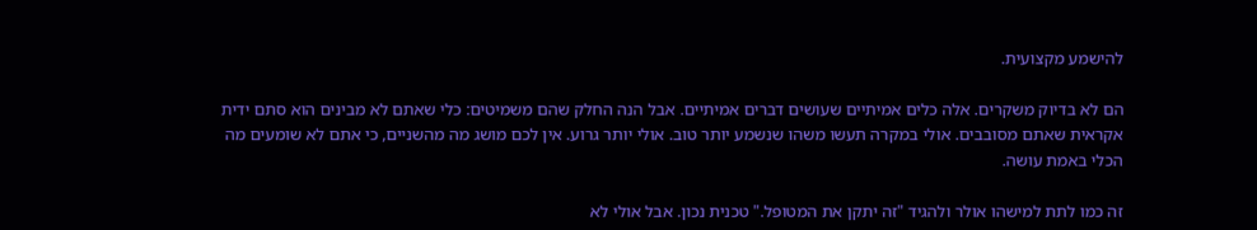להישמע מקצועית.

הם לא בדיוק משקרים. אלה כלים אמיתיים שעושים דברים אמיתיים. אבל הנה החלק שהם משמיטים: כלי שאתם לא מבינים הוא סתם ידית אקראית שאתם מסובבים. אולי במקרה תעשו משהו שנשמע יותר טוב. אולי יותר גרוע. אין לכם מושג מה מהשניים, כי אתם לא שומעים מה הכלי באמת עושה.

זה כמו לתת למישהו אולר ולהגיד "זה יתקן את המטופל." טכנית נכון. אבל אולי לא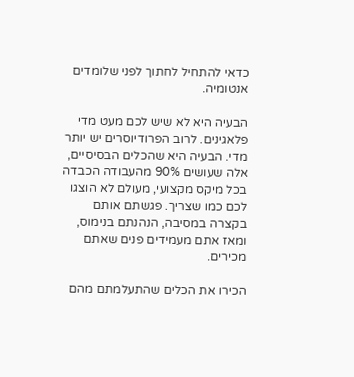כדאי להתחיל לחתוך לפני שלומדים אנטומיה.

הבעיה היא לא שיש לכם מעט מדי פלאגינים. לרוב הפרודיוסרים יש יותר מדי. הבעיה היא שהכלים הבסיסיים, אלה שעושים 90% מהעבודה הכבדה בכל מיקס מקצועי, מעולם לא הוצגו לכם כמו שצריך. פגשתם אותם בקצרה במסיבה, הנהנתם בנימוס, ומאז אתם מעמידים פנים שאתם מכירים.

הכירו את הכלים שהתעלמתם מהם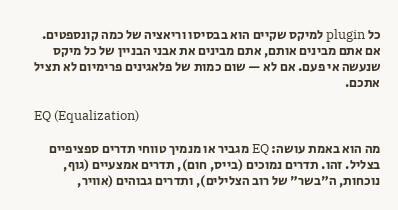כל plugin למיקס שקיים הוא בבסיסו וריאציה של כמה קונספטים. אם אתם מבינים אותם, אתם מבינים את אבני הבניין של כל מיקס שנעשה אי פעם. אם לא — שום כמות של פלאגינים פרימיום לא תציל אתכם.

EQ (Equalization)

מה הוא באמת עושה: EQ מגביר או מנמיך טווחי תדרים ספציפיים בצליל. זהו. תדרים נמוכים (בייס, חום), תדרים אמצעיים (גוף, נוכחות, ה"בשר" של רוב הצלילים), ותדרים גבוהים (אוויר,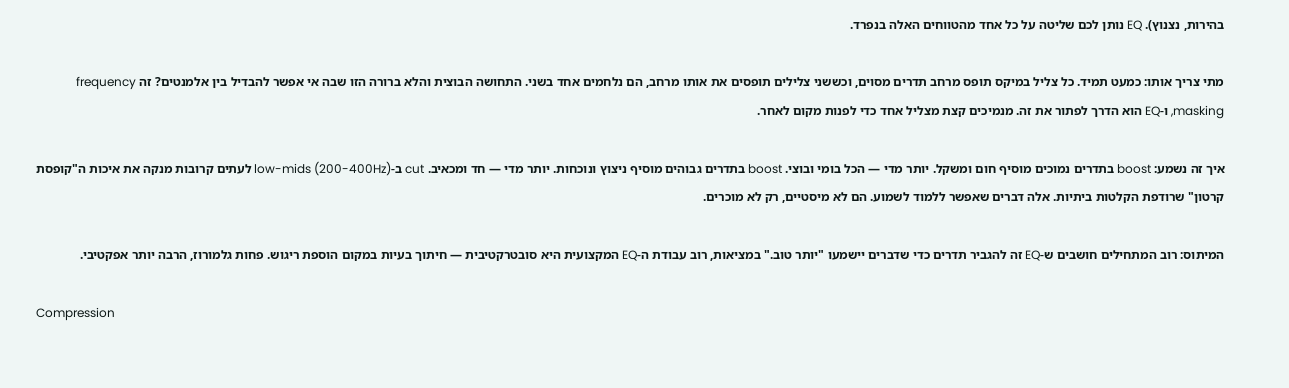בהירות, נצנוץ). EQ נותן לכם שליטה על כל אחד מהטווחים האלה בנפרד.

מתי צריך אותו: כמעט תמיד. כל צליל במיקס תופס מרחב תדרים מסוים, וכששני צלילים תופסים את אותו מרחב, הם נלחמים אחד בשני. התחושה הבוצית והלא ברורה הזו שבה אי אפשר להבדיל בין אלמנטים? זה frequency masking, ו-EQ הוא הדרך לפתור את זה. מנמיכים קצת מצליל אחד כדי לפנות מקום לאחר.

איך זה נשמע: boost בתדרים נמוכים מוסיף חום ומשקל. יותר מדי — הכל בומי ובוצי. boost בתדרים גבוהים מוסיף ניצוץ ונוכחות. יותר מדי — חד ומכאיב. cut ב-low-mids (200-400Hz) לעתים קרובות מנקה את איכות ה"קופסת קרטון" שרודפת הקלטות ביתיות. אלה דברים שאפשר ללמוד לשמוע. הם לא מיסטיים, רק לא מוכרים.

המיתוס: רוב המתחילים חושבים ש-EQ זה להגביר תדרים כדי שדברים יישמעו "יותר טוב." במציאות, רוב עבודת ה-EQ המקצועית היא סובטרקטיבית — חיתוך בעיות במקום הוספת ריגוש. פחות גלמורוז, הרבה יותר אפקטיבי.

Compression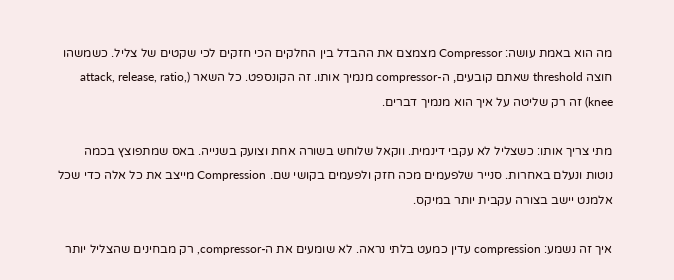מה הוא באמת עושה: Compressor מצמצם את ההבדל בין החלקים הכי חזקים לכי שקטים של צליל. כשמשהו חוצה threshold שאתם קובעים, ה-compressor מנמיך אותו. זה הקונספט. כל השאר (attack, release, ratio, knee) זה רק שליטה על איך הוא מנמיך דברים.

מתי צריך אותו: כשצליל לא עקבי דינמית. ווקאל שלוחש בשורה אחת וצועק בשנייה. באס שמתפוצץ בכמה נוטות ונעלם באחרות. סנייר שלפעמים מכה חזק ולפעמים בקושי שם. Compression מייצב את כל אלה כדי שכל אלמנט יישב בצורה עקבית יותר במיקס.

איך זה נשמע: compression עדין כמעט בלתי נראה. לא שומעים את ה-compressor, רק מבחינים שהצליל יותר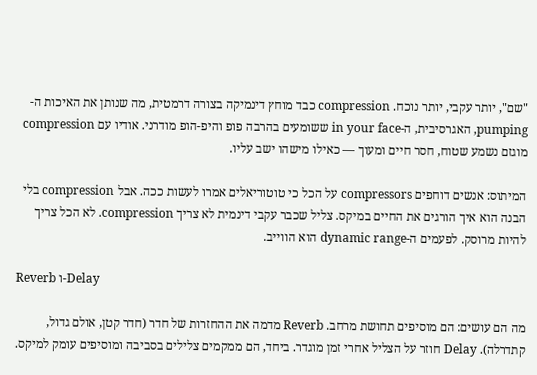"שם", יותר עקבי, יותר נוכח. compression כבד מוחץ דינמיקה בצורה דרמטית, מה שנותן את האיכות ה-pumping, האגרסיבית, ה-in your face ששומעים בהרבה פופ והיפ-הופ מודרני. אודיו עם compression מוגזם נשמע שטוח, חסר חיים ומעוך — כאילו מישהו ישב עליו.

המיתוס: אנשים דוחפים compressors על הכל כי טוטוריאלים אמרו לעשות ככה. אבל compression בלי הבנה הוא איך הורגים את החיים במיקס. צליל שכבר עקבי דינמית לא צריך compression. לא הכל צריך להיות מרוסק. לפעמים ה-dynamic range הוא הווייב.

Reverb ו-Delay

מה הם עושים: הם מוסיפים תחושת מרחב. Reverb מדמה את ההחזרות של חדר (חדר קטן, אולם גדול, קתדרלה). Delay חוזר על הצליל אחרי זמן מוגדר. ביחד, הם ממקמים צלילים בסביבה ומוסיפים עומק למיקס.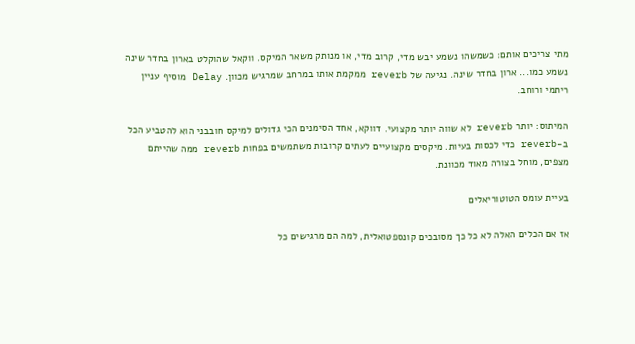מתי צריכים אותם: כשמשהו נשמע יבש מדי, קרוב מדי, או מנותק משאר המיקס. ווקאל שהוקלט בארון בחדר שינה נשמע כמו... ארון בחדר שינה. נגיעה של reverb ממקמת אותו במרחב שמרגיש מכוון. Delay מוסיף עניין ריתמי ורוחב.

המיתוס: יותר reverb לא שווה יותר מקצועי. דווקא, אחד הסימנים הכי גדולים למיקס חובבני הוא להטביע הכל ב-reverb כדי לכסות בעיות. מיקסים מקצועיים לעתים קרובות משתמשים בפחות reverb ממה שהייתם מצפים, מוחל בצורה מאוד מכוונת.

בעיית עומס הטוטוריאלים

אז אם הכלים האלה לא כל כך מסובכים קונספטואלית, למה הם מרגישים כל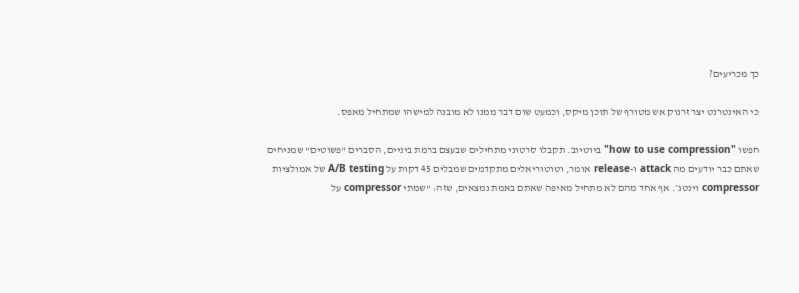כך מכריעים?

כי האינטרנט יצר זרנוק אש מטורף של תוכן מיקס, וכמעט שום דבר ממנו לא מובנה למישהו שמתחיל מאפס.

חפשו "how to use compression" ביוטיוב. תקבלו סרטוני מתחילים שבעצם ברמת ביניים, הסברים "פשוטים" שמניחים שאתם כבר יודעים מה attack ו-release אומר, וטוטוריאלים מתקדמים שמבלים 45 דקות על A/B testing של אמולציות compressor וינטג׳. אף אחד מהם לא מתחיל מאיפה שאתם באמת נמצאים, שזה: "שמתי compressor על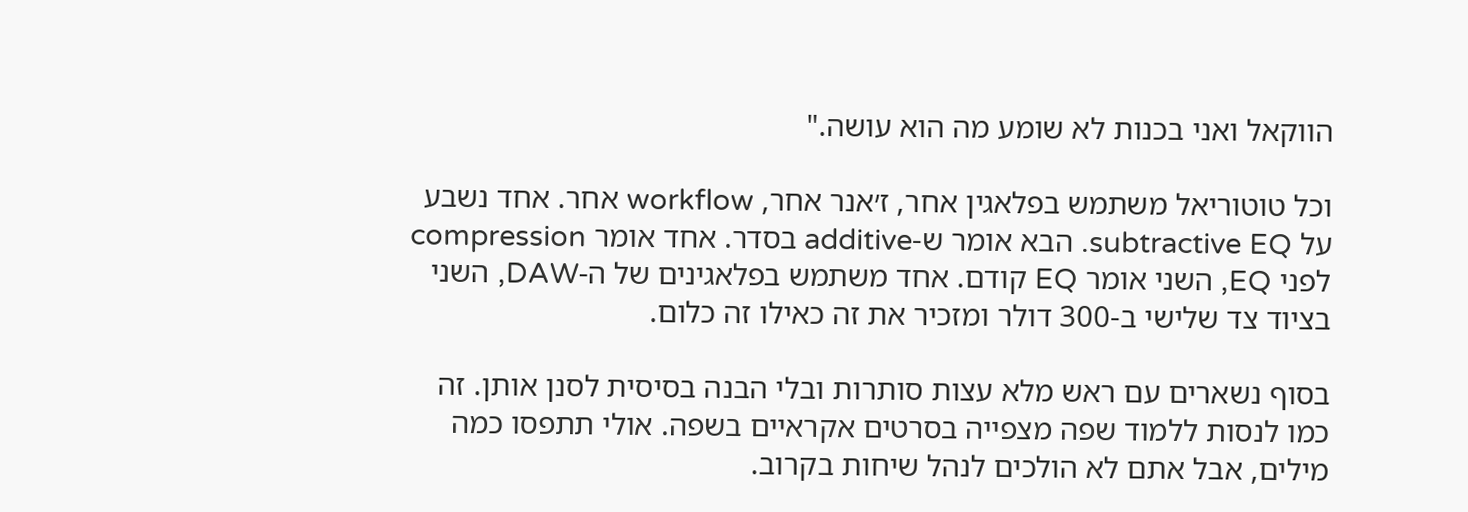הווקאל ואני בכנות לא שומע מה הוא עושה."

וכל טוטוריאל משתמש בפלאגין אחר, ז׳אנר אחר, workflow אחר. אחד נשבע על subtractive EQ. הבא אומר ש-additive בסדר. אחד אומר compression לפני EQ, השני אומר EQ קודם. אחד משתמש בפלאגינים של ה-DAW, השני בציוד צד שלישי ב-300 דולר ומזכיר את זה כאילו זה כלום.

בסוף נשארים עם ראש מלא עצות סותרות ובלי הבנה בסיסית לסנן אותן. זה כמו לנסות ללמוד שפה מצפייה בסרטים אקראיים בשפה. אולי תתפסו כמה מילים, אבל אתם לא הולכים לנהל שיחות בקרוב.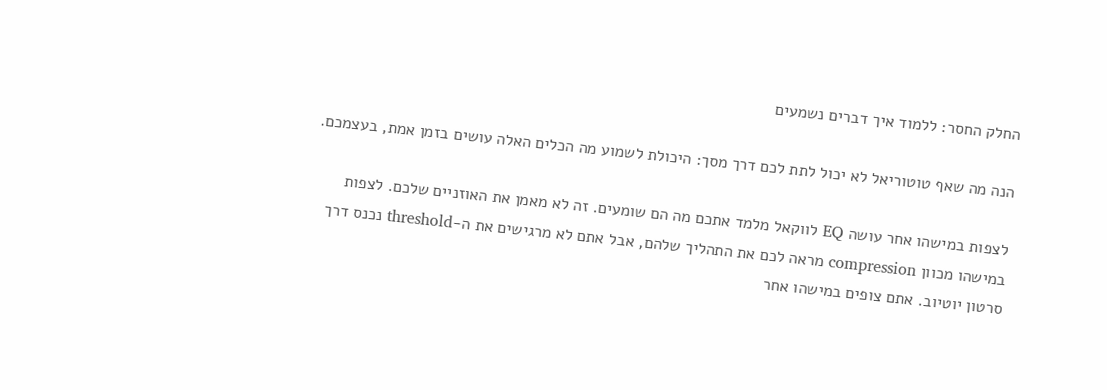החלק החסר: ללמוד איך דברים נשמעים

הנה מה שאף טוטוריאל לא יכול לתת לכם דרך מסך: היכולת לשמוע מה הכלים האלה עושים בזמן אמת, בעצמכם.

לצפות במישהו אחר עושה EQ לווקאל מלמד אתכם מה הם שומעים. זה לא מאמן את האוזניים שלכם. לצפות במישהו מכוון compression מראה לכם את התהליך שלהם, אבל אתם לא מרגישים את ה-threshold נכנס דרך סרטון יוטיוב. אתם צופים במישהו אחר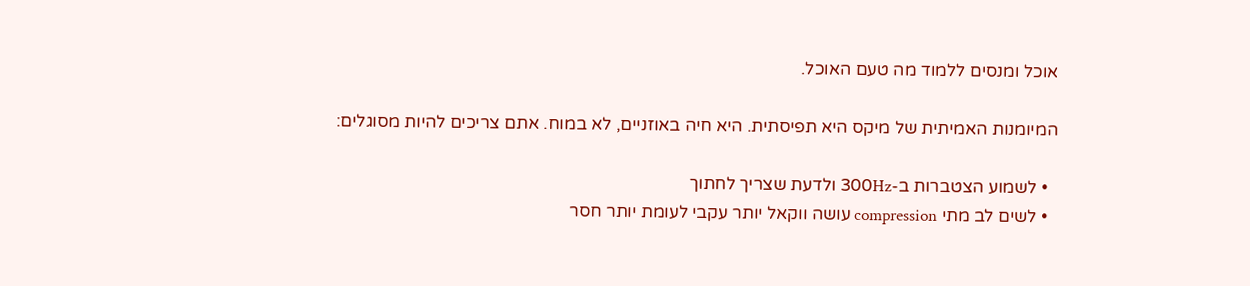אוכל ומנסים ללמוד מה טעם האוכל.

המיומנות האמיתית של מיקס היא תפיסתית. היא חיה באוזניים, לא במוח. אתם צריכים להיות מסוגלים:

  • לשמוע הצטברות ב-300Hz ולדעת שצריך לחתוך
  • לשים לב מתי compression עושה ווקאל יותר עקבי לעומת יותר חסר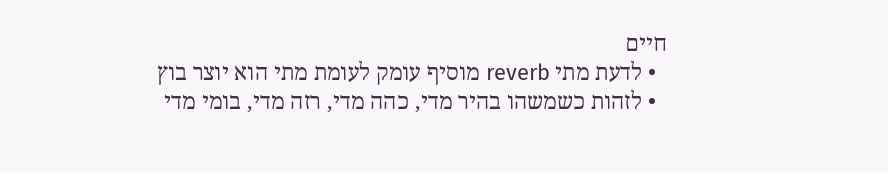חיים
  • לדעת מתי reverb מוסיף עומק לעומת מתי הוא יוצר בוץ
  • לזהות כשמשהו בהיר מדי, כהה מדי, רזה מדי, בומי מדי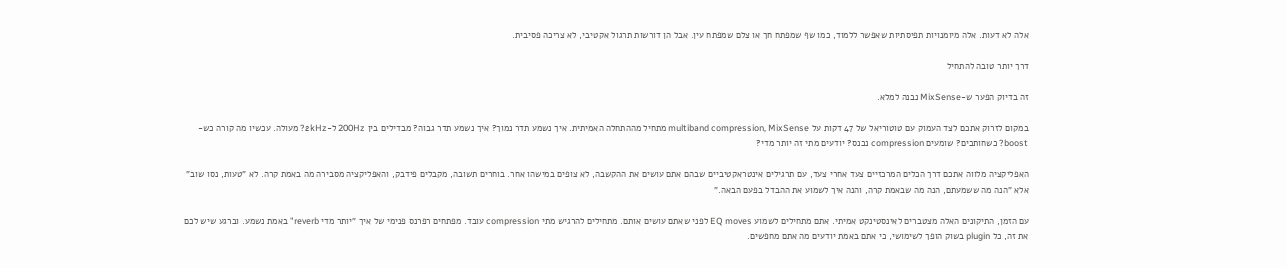אלה לא דעות. אלה מיומנויות תפיסתיות שאפשר ללמוד, כמו שף שמפתח חך או צלם שמפתח עין. אבל הן דורשות תרגול אקטיבי, לא צריכה פסיבית.

דרך יותר טובה להתחיל

זה בדיוק הפער ש-MixSense נבנה למלא.

במקום לזרוק אתכם לצד העמוק עם טוטוריאל של 47 דקות על multiband compression, MixSense מתחיל מההתחלה האמיתית. איך נשמע תדר נמוך? איך נשמע תדר גבוה? מבדילים בין 200Hz ל-2kHz? מעולה. עכשיו מה קורה כש-boost? כשחותכים? שומעים compression נכנס? יודעים מתי זה יותר מדי?

האפליקציה מלווה אתכם דרך הכלים המרכזיים צעד אחרי צעד, עם תרגילים אינטראקטיביים שבהם אתם עושים את ההקשבה, לא צופים במישהו אחר. בוחרים תשובה, מקבלים פידבק, והאפליקציה מסבירה מה באמת קרה. לא "טעות, נסו שוב" אלא "הנה מה ששמעתם, הנה מה שבאמת קרה, והנה איך לשמוע את ההבדל בפעם הבאה."

עם הזמן, התיקונים האלה מצטברים לאינסטינקט אמיתי. אתם מתחילים לשמוע EQ moves לפני שאתם עושים אותם. מתחילים להרגיש מתי compression עובד. מפתחים רפרנס פנימי של איך "יותר מדי reverb" באמת נשמע. וברגע שיש לכם את זה, כל plugin בשוק הופך לשימושי, כי אתם באמת יודעים מה אתם מחפשים.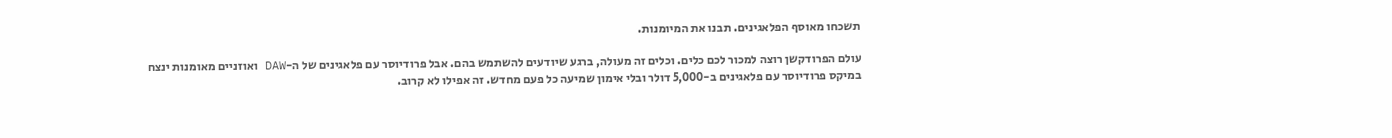תשכחו מאוסף הפלאגינים. תבנו את המיומנות.

עולם הפרודקשן רוצה למכור לכם כלים. וכלים זה מעולה, ברגע שיודעים להשתמש בהם. אבל פרודיוסר עם פלאגינים של ה-DAW ואוזניים מאומנות ינצח במיקס פרודיוסר עם פלאגינים ב-5,000 דולר ובלי אימון שמיעה כל פעם מחדש. זה אפילו לא קרוב.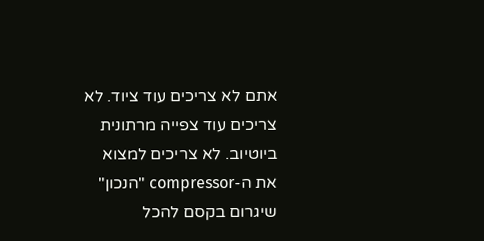אתם לא צריכים עוד ציוד. לא צריכים עוד צפייה מרתונית ביוטיוב. לא צריכים למצוא את ה-compressor "הנכון" שיגרום בקסם להכל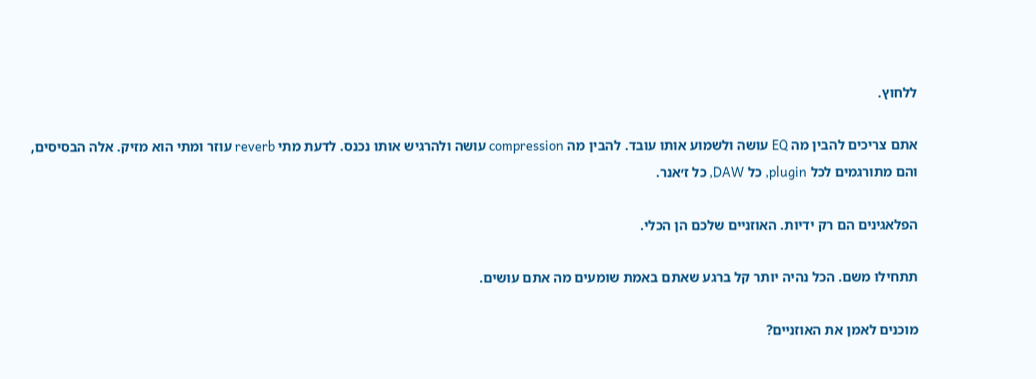ללחוץ.

אתם צריכים להבין מה EQ עושה ולשמוע אותו עובד. להבין מה compression עושה ולהרגיש אותו נכנס. לדעת מתי reverb עוזר ומתי הוא מזיק. אלה הבסיסים, והם מתורגמים לכל plugin, כל DAW, כל ז׳אנר.

הפלאגינים הם רק ידיות. האוזניים שלכם הן הכלי.

תתחילו משם. הכל נהיה יותר קל ברגע שאתם באמת שומעים מה אתם עושים.

מוכנים לאמן את האוזניים?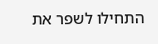התחילו לשפר את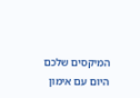המיקסים שלכם היום עם אימון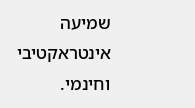שמיעה אינטראקטיבי וחינמי.